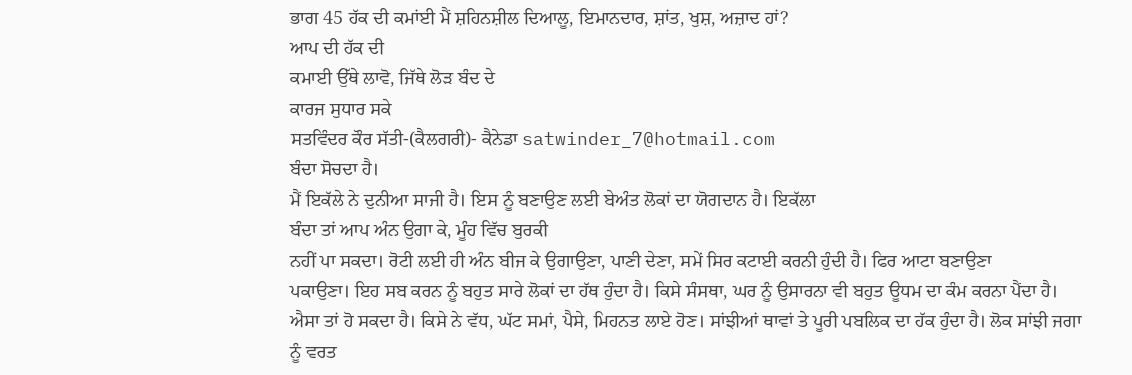ਭਾਗ 45 ਹੱਕ ਦੀ ਕਮਾਂਈ ਮੈਂ ਸ਼ਹਿਨਸ਼ੀਲ ਦਿਆਲੂ, ਇਮਾਨਦਾਰ, ਸ਼ਾਂਤ, ਖੁਸ਼, ਅਜ਼ਾਦ ਹਾਂ?
ਆਪ ਦੀ ਹੱਕ ਦੀ
ਕਮਾਈ ਉੱਥੇ ਲਾਵੋ, ਜਿੱਥੇ ਲੋੜ ਬੰਦ ਦੇ
ਕਾਰਜ ਸੁਧਾਰ ਸਕੇ
ਸਤਵਿੰਦਰ ਕੌਰ ਸੱਤੀ-(ਕੈਲਗਰੀ)- ਕੈਨੇਡਾ satwinder_7@hotmail.com
ਬੰਦਾ ਸੋਚਦਾ ਹੈ।
ਮੈਂ ਇਕੱਲੇ ਨੇ ਦੁਨੀਆ ਸਾਜੀ ਹੈ। ਇਸ ਨੂੰ ਬਣਾਉਣ ਲਈ ਬੇਅੰਤ ਲੋਕਾਂ ਦਾ ਯੋਗਦਾਨ ਹੈ। ਇਕੱਲਾ
ਬੰਦਾ ਤਾਂ ਆਪ ਅੰਨ ਉਗਾ ਕੇ, ਮੂੰਹ ਵਿੱਚ ਬੁਰਕੀ
ਨਹੀਂ ਪਾ ਸਕਦਾ। ਰੋਟੀ ਲਈ ਹੀ ਅੰਨ ਬੀਜ ਕੇ ਉਗਾਉਣਾ, ਪਾਣੀ ਦੇਣਾ, ਸਮੇਂ ਸਿਰ ਕਟਾਈ ਕਰਨੀ ਹੁੰਦੀ ਹੈ। ਫਿਰ ਆਟਾ ਬਣਾਉਣਾ
ਪਕਾਉਣਾ। ਇਹ ਸਬ ਕਰਨ ਨੂੰ ਬਹੁਤ ਸਾਰੇ ਲੋਕਾਂ ਦਾ ਹੱਥ ਹੁੰਦਾ ਹੈ। ਕਿਸੇ ਸੰਸਥਾ, ਘਰ ਨੂੰ ਉਸਾਰਨਾ ਵੀ ਬਹੁਤ ਊਧਮ ਦਾ ਕੰਮ ਕਰਨਾ ਪੈਂਦਾ ਹੈ।
ਐਸਾ ਤਾਂ ਹੋ ਸਕਦਾ ਹੈ। ਕਿਸੇ ਨੇ ਵੱਧ, ਘੱਟ ਸਮਾਂ, ਪੈਸੇ, ਮਿਹਨਤ ਲਾਏ ਹੋਣ। ਸਾਂਝੀਆਂ ਥਾਵਾਂ ਤੇ ਪੂਰੀ ਪਬਲਿਕ ਦਾ ਹੱਕ ਹੁੰਦਾ ਹੈ। ਲੋਕ ਸਾਂਝੀ ਜਗਾ
ਨੂੰ ਵਰਤ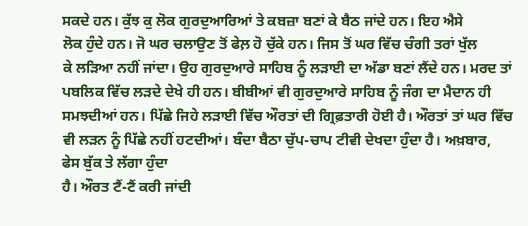ਸਕਦੇ ਹਨ। ਕੁੱਝ ਕੁ ਲੋਕ ਗੁਰਦੁਆਰਿਆਂ ਤੇ ਕਬਜ਼ਾ ਬਣਾਂ ਕੇ ਬੈਠ ਜਾਂਦੇ ਹਨ। ਇਹ ਐਸੇ
ਲੋਕ ਹੁੰਦੇ ਹਨ। ਜੋ ਘਰ ਚਲਾਉਣ ਤੋਂ ਫੇਲ਼ ਹੋ ਚੁੱਕੇ ਹਨ। ਜਿਸ ਤੋਂ ਘਰ ਵਿੱਚ ਚੰਗੀ ਤਰਾਂ ਖੁੱਲ
ਕੇ ਲੜਿਆ ਨਹੀਂ ਜਾਂਦਾ। ਉਹ ਗੁਰਦੁਆਰੇ ਸਾਹਿਬ ਨੂੰ ਲੜਾਈ ਦਾ ਅੱਡਾ ਬਣਾਂ ਲੈਂਦੇ ਹਨ। ਮਰਦ ਤਾਂ
ਪਬਲਿਕ ਵਿੱਚ ਲੜਦੇ ਦੇਖੇ ਹੀ ਹਨ। ਬੀਬੀਆਂ ਵੀ ਗੁਰਦੁਆਰੇ ਸਾਹਿਬ ਨੂੰ ਜੰਗ ਦਾ ਮੈਦਾਨ ਹੀ
ਸਮਝਦੀਆਂ ਹਨ। ਪਿੱਛੇ ਜਿਹੇ ਲੜਾਈ ਵਿੱਚ ਔਰਤਾਂ ਦੀ ਗ੍ਰਿਫ਼ਤਾਰੀ ਹੋਈ ਹੈ। ਔਰਤਾਂ ਤਾਂ ਘਰ ਵਿੱਚ
ਵੀ ਲੜਨ ਨੂੰ ਪਿੱਛੇ ਨਹੀਂ ਹਟਦੀਆਂ। ਬੰਦਾ ਬੈਠਾ ਚੁੱਪ-ਚਾਪ ਟੀਵੀ ਦੇਖਦਾ ਹੁੰਦਾ ਹੈ। ਅਖ਼ਬਾਰ,
ਫੇਸ ਬੁੱਕ ਤੇ ਲੱਗਾ ਹੁੰਦਾ
ਹੈ। ਔਰਤ ਟੈਂ-ਟੈਂ ਕਰੀ ਜਾਂਦੀ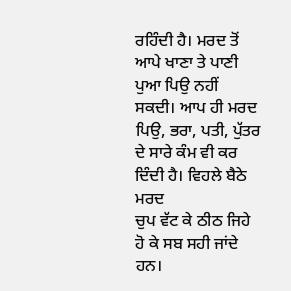ਰਹਿੰਦੀ ਹੈ। ਮਰਦ ਤੋਂ ਆਪੇ ਖਾਣਾ ਤੇ ਪਾਣੀ ਪੁਆ ਪਿਉ ਨਹੀਂ
ਸਕਦੀ। ਆਪ ਹੀ ਮਰਦ ਪਿਉ, ਭਰਾ, ਪਤੀ, ਪੁੱਤਰ ਦੇ ਸਾਰੇ ਕੰਮ ਵੀ ਕਰ ਦਿੰਦੀ ਹੈ। ਵਿਹਲੇ ਬੈਠੇ ਮਰਦ
ਚੁਪ ਵੱਟ ਕੇ ਠੀਠ ਜਿਹੇ ਹੋ ਕੇ ਸਬ ਸਹੀ ਜਾਂਦੇ ਹਨ।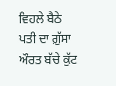ਵਿਹਲੇ ਬੈਠੇ ਪਤੀ ਦਾ ਗ਼ੁੱਸਾ ਔਰਤ ਬੱਚੇ ਕੁੱਟ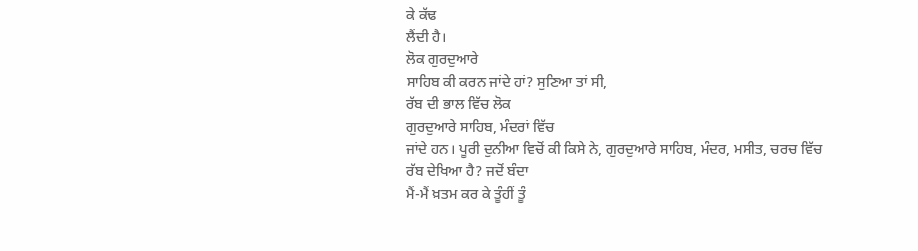ਕੇ ਕੱਢ
ਲੈਂਦੀ ਹੈ।
ਲੋਕ ਗੁਰਦੁਆਰੇ
ਸਾਹਿਬ ਕੀ ਕਰਨ ਜਾਂਦੇ ਹਾਂ? ਸੁਣਿਆ ਤਾਂ ਸੀ,
ਰੱਬ ਦੀ ਭਾਲ ਵਿੱਚ ਲੋਕ
ਗੁਰਦੁਆਰੇ ਸਾਹਿਬ, ਮੰਦਰਾਂ ਵਿੱਚ
ਜਾਂਦੇ ਹਨ। ਪੂਰੀ ਦੁਨੀਆ ਵਿਚੋਂ ਕੀ ਕਿਸੇ ਨੇ, ਗੁਰਦੁਆਰੇ ਸਾਹਿਬ, ਮੰਦਰ, ਮਸੀਤ, ਚਰਚ ਵਿੱਚ ਰੱਬ ਦੇਖਿਆ ਹੈ? ਜਦੋਂ ਬੰਦਾ
ਮੈਂ-ਮੈਂ ਖ਼ਤਮ ਕਰ ਕੇ ਤੂੰਹੀਂ ਤੂੰ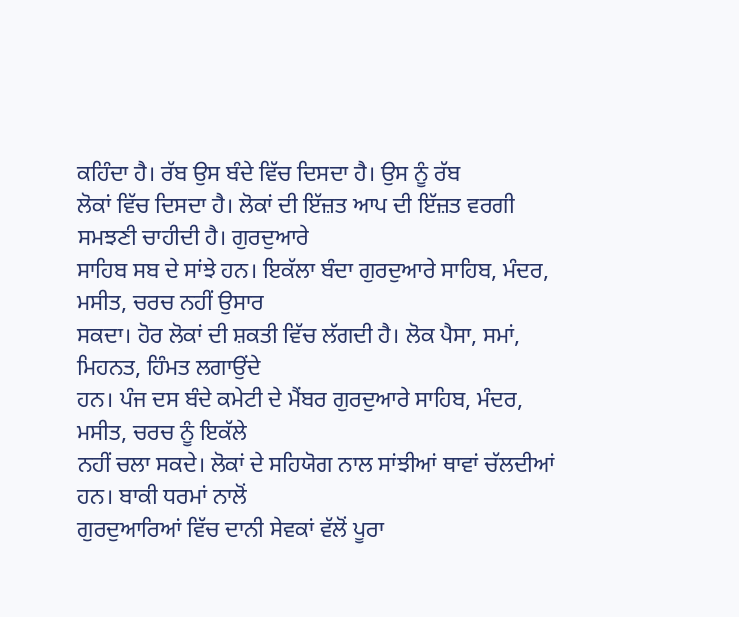ਕਹਿੰਦਾ ਹੈ। ਰੱਬ ਉਸ ਬੰਦੇ ਵਿੱਚ ਦਿਸਦਾ ਹੈ। ਉਸ ਨੂੰ ਰੱਬ
ਲੋਕਾਂ ਵਿੱਚ ਦਿਸਦਾ ਹੈ। ਲੋਕਾਂ ਦੀ ਇੱਜ਼ਤ ਆਪ ਦੀ ਇੱਜ਼ਤ ਵਰਗੀ ਸਮਝਣੀ ਚਾਹੀਦੀ ਹੈ। ਗੁਰਦੁਆਰੇ
ਸਾਹਿਬ ਸਬ ਦੇ ਸਾਂਝੇ ਹਨ। ਇਕੱਲਾ ਬੰਦਾ ਗੁਰਦੁਆਰੇ ਸਾਹਿਬ, ਮੰਦਰ, ਮਸੀਤ, ਚਰਚ ਨਹੀਂ ਉਸਾਰ
ਸਕਦਾ। ਹੋਰ ਲੋਕਾਂ ਦੀ ਸ਼ਕਤੀ ਵਿੱਚ ਲੱਗਦੀ ਹੈ। ਲੋਕ ਪੈਸਾ, ਸਮਾਂ, ਮਿਹਨਤ, ਹਿੰਮਤ ਲਗਾਉਂਦੇ
ਹਨ। ਪੰਜ ਦਸ ਬੰਦੇ ਕਮੇਟੀ ਦੇ ਮੈਂਬਰ ਗੁਰਦੁਆਰੇ ਸਾਹਿਬ, ਮੰਦਰ, ਮਸੀਤ, ਚਰਚ ਨੂੰ ਇਕੱਲੇ
ਨਹੀਂ ਚਲਾ ਸਕਦੇ। ਲੋਕਾਂ ਦੇ ਸਹਿਯੋਗ ਨਾਲ ਸਾਂਝੀਆਂ ਥਾਵਾਂ ਚੱਲਦੀਆਂ ਹਨ। ਬਾਕੀ ਧਰਮਾਂ ਨਾਲੋਂ
ਗੁਰਦੁਆਰਿਆਂ ਵਿੱਚ ਦਾਨੀ ਸੇਵਕਾਂ ਵੱਲੋਂ ਪੂਰਾ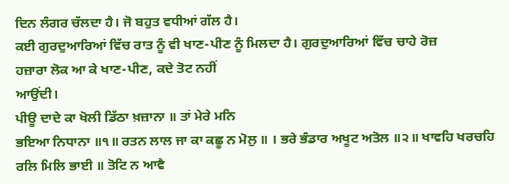ਦਿਨ ਲੰਗਰ ਚੱਲਦਾ ਹੈ। ਜੋ ਬਹੁਤ ਵਧੀਆਂ ਗੱਲ ਹੈ।
ਕਈ ਗੁਰਦੁਆਰਿਆਂ ਵਿੱਚ ਰਾਤ ਨੂੰ ਵੀ ਖਾਣ-ਪੀਣ ਨੂੰ ਮਿਲਦਾ ਹੈ। ਗੁਰਦੁਆਰਿਆਂ ਵਿੱਚ ਚਾਹੇ ਰੋਜ਼
ਹਜ਼ਾਰਾ ਲੋਕ ਆ ਕੇ ਖਾਣ-ਪੀਣ, ਕਦੇ ਤੋਟ ਨਹੀਂ
ਆਉਂਦੀ।
ਪੀਊ ਦਾਦੇ ਕਾ ਖੋਲੀ ਡਿੱਠਾ ਖ਼ਜ਼ਾਨਾ ॥ ਤਾਂ ਮੇਰੇ ਮਨਿ
ਭਇਆ ਨਿਧਾਨਾ ॥੧॥ ਰਤਨ ਲਾਲ ਜਾ ਕਾ ਕਛੂ ਨ ਮੋਲੁ ॥ । ਭਰੇ ਭੰਡਾਰ ਅਖੂਟ ਅਤੋਲ ॥੨॥ ਖਾਵਹਿ ਖਰਚਹਿ
ਰਲਿ ਮਿਲਿ ਭਾਈ ॥ ਤੋਟਿ ਨ ਆਵੈ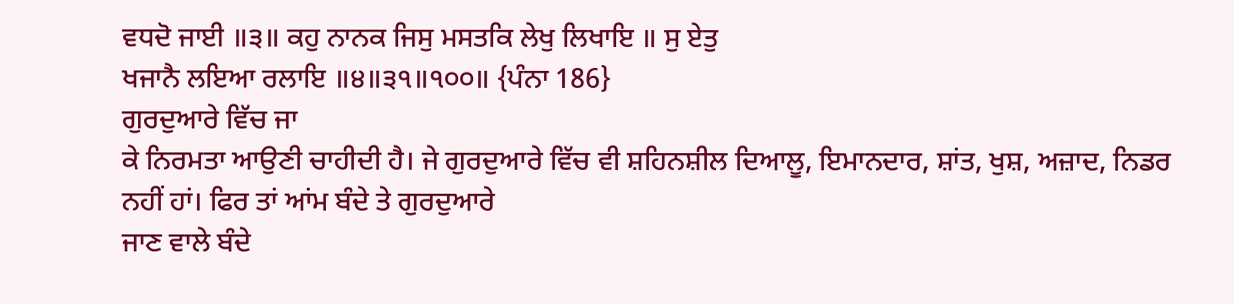ਵਧਦੋ ਜਾਈ ॥੩॥ ਕਹੁ ਨਾਨਕ ਜਿਸੁ ਮਸਤਕਿ ਲੇਖੁ ਲਿਖਾਇ ॥ ਸੁ ਏਤੁ
ਖਜਾਨੈ ਲਇਆ ਰਲਾਇ ॥੪॥੩੧॥੧੦੦॥ {ਪੰਨਾ 186}
ਗੁਰਦੁਆਰੇ ਵਿੱਚ ਜਾ
ਕੇ ਨਿਰਮਤਾ ਆਉਣੀ ਚਾਹੀਦੀ ਹੈ। ਜੇ ਗੁਰਦੁਆਰੇ ਵਿੱਚ ਵੀ ਸ਼ਹਿਨਸ਼ੀਲ ਦਿਆਲੂ, ਇਮਾਨਦਾਰ, ਸ਼ਾਂਤ, ਖੁਸ਼, ਅਜ਼ਾਦ, ਨਿਡਰ ਨਹੀਂ ਹਾਂ। ਫਿਰ ਤਾਂ ਆਂਮ ਬੰਦੇ ਤੇ ਗੁਰਦੁਆਰੇ
ਜਾਣ ਵਾਲੇ ਬੰਦੇ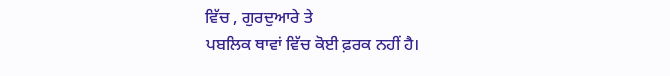ਵਿੱਚ , ਗੁਰਦੁਆਰੇ ਤੇ
ਪਬਲਿਕ ਥਾਵਾਂ ਵਿੱਚ ਕੋਈ ਫ਼ਰਕ ਨਹੀਂ ਹੈ।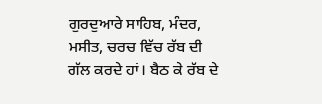ਗੁਰਦੁਆਰੇ ਸਾਹਿਬ, ਮੰਦਰ, ਮਸੀਤ, ਚਰਚ ਵਿੱਚ ਰੱਬ ਦੀ
ਗੱਲ ਕਰਦੇ ਹਾਂ। ਬੈਠ ਕੇ ਰੱਬ ਦੇ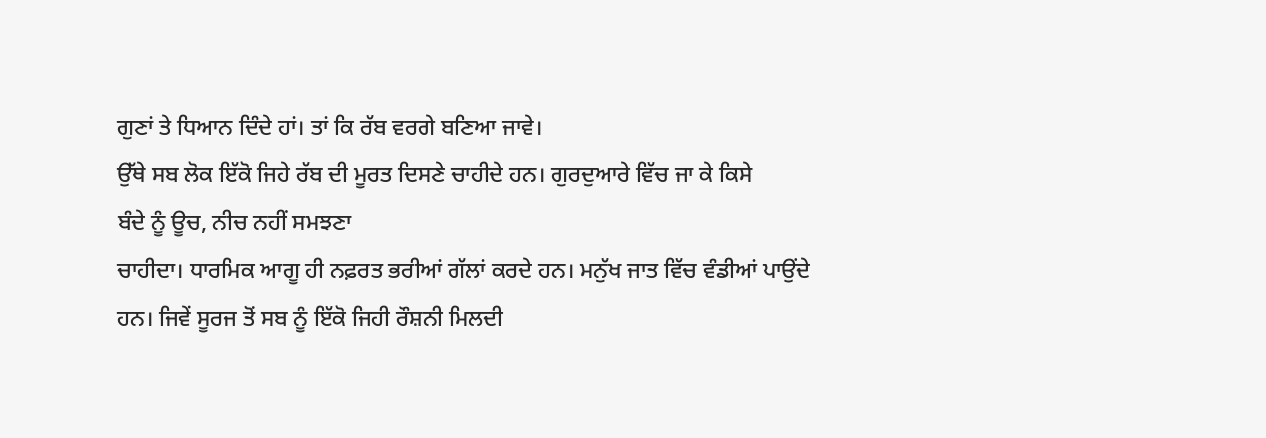ਗੁਣਾਂ ਤੇ ਧਿਆਨ ਦਿੰਦੇ ਹਾਂ। ਤਾਂ ਕਿ ਰੱਬ ਵਰਗੇ ਬਣਿਆ ਜਾਵੇ।
ਉੱਥੇ ਸਬ ਲੋਕ ਇੱਕੋ ਜਿਹੇ ਰੱਬ ਦੀ ਮੂਰਤ ਦਿਸਣੇ ਚਾਹੀਦੇ ਹਨ। ਗੁਰਦੁਆਰੇ ਵਿੱਚ ਜਾ ਕੇ ਕਿਸੇ
ਬੰਦੇ ਨੂੰ ਊਚ, ਨੀਚ ਨਹੀਂ ਸਮਝਣਾ
ਚਾਹੀਦਾ। ਧਾਰਮਿਕ ਆਗੂ ਹੀ ਨਫ਼ਰਤ ਭਰੀਆਂ ਗੱਲਾਂ ਕਰਦੇ ਹਨ। ਮਨੁੱਖ ਜਾਤ ਵਿੱਚ ਵੰਡੀਆਂ ਪਾਉਂਦੇ
ਹਨ। ਜਿਵੇਂ ਸੂਰਜ ਤੋਂ ਸਬ ਨੂੰ ਇੱਕੋ ਜਿਹੀ ਰੌਸ਼ਨੀ ਮਿਲਦੀ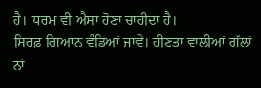ਹੈ। ਧਰਮ ਵੀ ਐਸਾ ਹੋਣਾ ਚਾਹੀਦਾ ਹੈ।
ਸਿਰਫ਼ ਗਿਆਨ ਵੰਡਿਆਂ ਜਾਵੇ। ਹੀਣਤਾ ਵਾਲੀਆਂ ਗੱਲਾਂ ਨਾਂ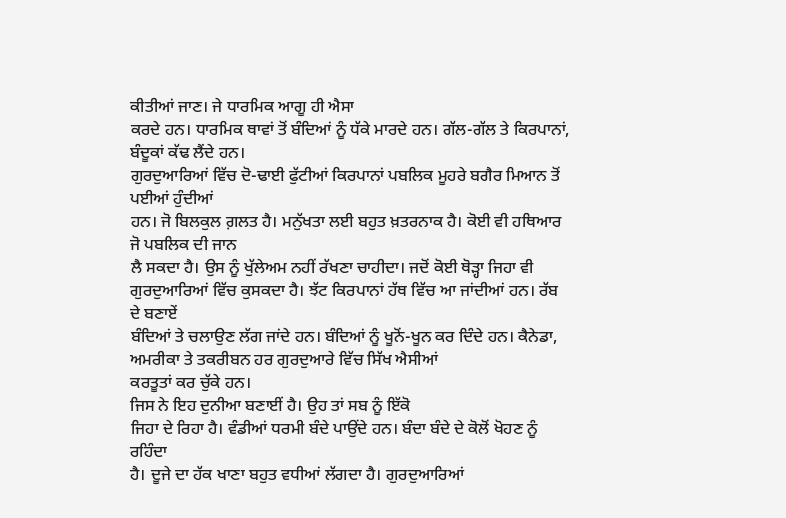ਕੀਤੀਆਂ ਜਾਣ। ਜੇ ਧਾਰਮਿਕ ਆਗੂ ਹੀ ਐਸਾ
ਕਰਦੇ ਹਨ। ਧਾਰਮਿਕ ਥਾਵਾਂ ਤੋਂ ਬੰਦਿਆਂ ਨੂੰ ਧੱਕੇ ਮਾਰਦੇ ਹਨ। ਗੱਲ-ਗੱਲ ਤੇ ਕਿਰਪਾਨਾਂ,
ਬੰਦੂਕਾਂ ਕੱਢ ਲੈਂਦੇ ਹਨ।
ਗੁਰਦੁਆਰਿਆਂ ਵਿੱਚ ਦੋ-ਢਾਈ ਫੁੱਟੀਆਂ ਕਿਰਪਾਨਾਂ ਪਬਲਿਕ ਮੂਹਰੇ ਬਗੈਰ ਮਿਆਨ ਤੋਂ ਪਈਆਂ ਹੁੰਦੀਆਂ
ਹਨ। ਜੋ ਬਿਲਕੁਲ ਗ਼ਲਤ ਹੈ। ਮਨੁੱਖਤਾ ਲਈ ਬਹੁਤ ਖ਼ਤਰਨਾਕ ਹੈ। ਕੋਈ ਵੀ ਹਥਿਆਰ ਜੋ ਪਬਲਿਕ ਦੀ ਜਾਨ
ਲੈ ਸਕਦਾ ਹੈ। ਉਸ ਨੂੰ ਖੁੱਲੇਅਮ ਨਹੀਂ ਰੱਖਣਾ ਚਾਹੀਦਾ। ਜਦੋਂ ਕੋਈ ਥੋੜ੍ਹਾ ਜਿਹਾ ਵੀ
ਗੁਰਦੁਆਰਿਆਂ ਵਿੱਚ ਕੁਸਕਦਾ ਹੈ। ਝੱਟ ਕਿਰਪਾਨਾਂ ਹੱਥ ਵਿੱਚ ਆ ਜਾਂਦੀਆਂ ਹਨ। ਰੱਬ ਦੇ ਬਣਾਏਂ
ਬੰਦਿਆਂ ਤੇ ਚਲਾਉਣ ਲੱਗ ਜਾਂਦੇ ਹਨ। ਬੰਦਿਆਂ ਨੂੰ ਖੂਨੋਂ-ਖੂਨ ਕਰ ਦਿੰਦੇ ਹਨ। ਕੈਨੇਡਾ, ਅਮਰੀਕਾ ਤੇ ਤਕਰੀਬਨ ਹਰ ਗੁਰਦੁਆਰੇ ਵਿੱਚ ਸਿੱਖ ਐਸੀਆਂ
ਕਰਤੂਤਾਂ ਕਰ ਚੁੱਕੇ ਹਨ।
ਜਿਸ ਨੇ ਇਹ ਦੁਨੀਆ ਬਣਾਈਂ ਹੈ। ਉਹ ਤਾਂ ਸਬ ਨੂੰ ਇੱਕੋ
ਜਿਹਾ ਦੇ ਰਿਹਾ ਹੈ। ਵੰਡੀਆਂ ਧਰਮੀ ਬੰਦੇ ਪਾਉਂਦੇ ਹਨ। ਬੰਦਾ ਬੰਦੇ ਦੇ ਕੋਲੋਂ ਖੋਹਣ ਨੂੰ ਰਹਿੰਦਾ
ਹੈ। ਦੂਜੇ ਦਾ ਹੱਕ ਖਾਣਾ ਬਹੁਤ ਵਧੀਆਂ ਲੱਗਦਾ ਹੈ। ਗੁਰਦੁਆਰਿਆਂ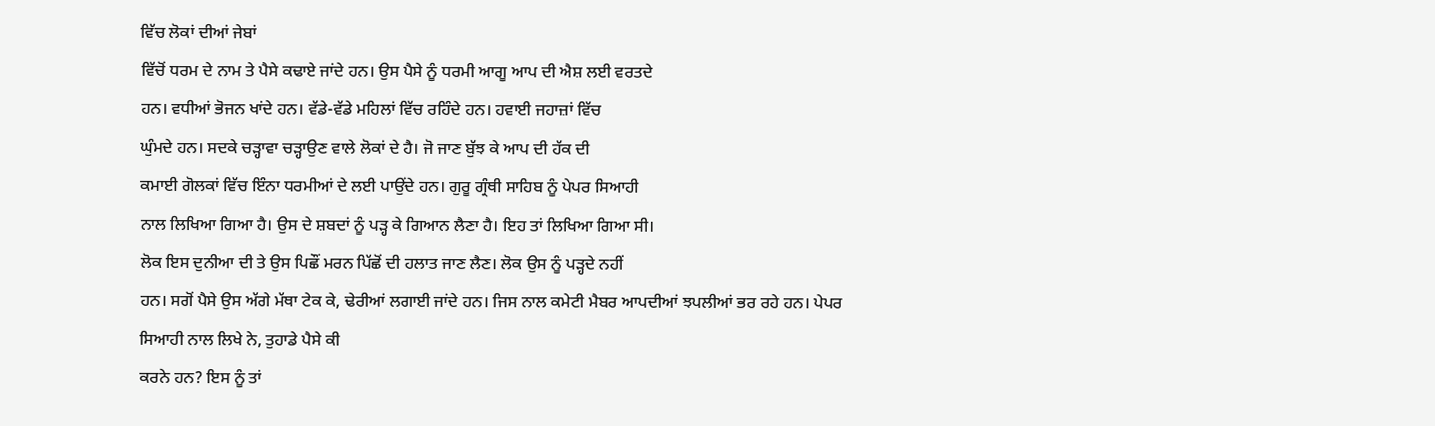ਵਿੱਚ ਲੋਕਾਂ ਦੀਆਂ ਜੇਬਾਂ
ਵਿੱਚੋਂ ਧਰਮ ਦੇ ਨਾਮ ਤੇ ਪੈਸੇ ਕਢਾਏ ਜਾਂਦੇ ਹਨ। ਉਸ ਪੈਸੇ ਨੂੰ ਧਰਮੀ ਆਗੂ ਆਪ ਦੀ ਐਸ਼ ਲਈ ਵਰਤਦੇ
ਹਨ। ਵਧੀਆਂ ਭੋਜਨ ਖਾਂਦੇ ਹਨ। ਵੱਡੇ-ਵੱਡੇ ਮਹਿਲਾਂ ਵਿੱਚ ਰਹਿੰਦੇ ਹਨ। ਹਵਾਈ ਜਹਾਜ਼ਾਂ ਵਿੱਚ
ਘੁੰਮਦੇ ਹਨ। ਸਦਕੇ ਚੜ੍ਹਾਵਾ ਚੜ੍ਹਾਉਣ ਵਾਲੇ ਲੋਕਾਂ ਦੇ ਹੈ। ਜੋ ਜਾਣ ਬੁੱਝ ਕੇ ਆਪ ਦੀ ਹੱਕ ਦੀ
ਕਮਾਈ ਗੋਲਕਾਂ ਵਿੱਚ ਇੰਨਾ ਧਰਮੀਆਂ ਦੇ ਲਈ ਪਾਉਂਦੇ ਹਨ। ਗੁਰੂ ਗ੍ਰੰਥੀ ਸਾਹਿਬ ਨੂੰ ਪੇਪਰ ਸਿਆਹੀ
ਨਾਲ ਲਿਖਿਆ ਗਿਆ ਹੈ। ਉਸ ਦੇ ਸ਼ਬਦਾਂ ਨੂੰ ਪੜ੍ਹ ਕੇ ਗਿਆਨ ਲੈਣਾ ਹੈ। ਇਹ ਤਾਂ ਲਿਖਿਆ ਗਿਆ ਸੀ।
ਲੋਕ ਇਸ ਦੁਨੀਆ ਦੀ ਤੇ ਉਸ ਪਿਛੌਂ ਮਰਨ ਪਿੱਛੋਂ ਦੀ ਹਲਾਤ ਜਾਣ ਲੈਣ। ਲੋਕ ਉਸ ਨੂੰ ਪੜ੍ਹਦੇ ਨਹੀਂ
ਹਨ। ਸਗੋਂ ਪੈਸੇ ਉਸ ਅੱਗੇ ਮੱਥਾ ਟੇਕ ਕੇ, ਢੇਰੀਆਂ ਲਗਾਈ ਜਾਂਦੇ ਹਨ। ਜਿਸ ਨਾਲ ਕਮੇਟੀ ਮੈਬਰ ਆਪਦੀਆਂ ਝਪਲੀਆਂ ਭਰ ਰਹੇ ਹਨ। ਪੇਪਰ
ਸਿਆਹੀ ਨਾਲ ਲਿਖੇ ਨੇ, ਤੁਹਾਡੇ ਪੈਸੇ ਕੀ
ਕਰਨੇ ਹਨ? ਇਸ ਨੂੰ ਤਾਂ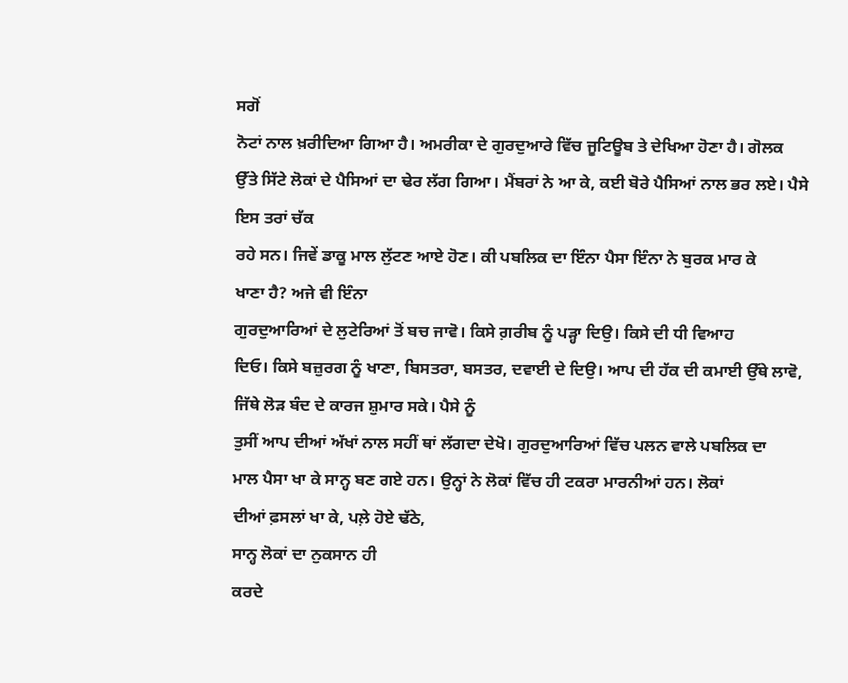ਸਗੋਂ
ਨੋਟਾਂ ਨਾਲ ਖ਼ਰੀਦਿਆ ਗਿਆ ਹੈ। ਅਮਰੀਕਾ ਦੇ ਗੁਰਦੁਆਰੇ ਵਿੱਚ ਜੂਟਿਊਬ ਤੇ ਦੇਖਿਆ ਹੋਣਾ ਹੈ। ਗੋਲਕ
ਉੱਤੇ ਸਿੱਟੇ ਲੋਕਾਂ ਦੇ ਪੈਸਿਆਂ ਦਾ ਢੇਰ ਲੱਗ ਗਿਆ। ਮੈਂਬਰਾਂ ਨੇ ਆ ਕੇ, ਕਈ ਬੋਰੇ ਪੈਸਿਆਂ ਨਾਲ ਭਰ ਲਏ। ਪੈਸੇ ਇਸ ਤਰਾਂ ਚੱਕ
ਰਹੇ ਸਨ। ਜਿਵੇਂ ਡਾਕੂ ਮਾਲ ਲੁੱਟਣ ਆਏ ਹੋਣ। ਕੀ ਪਬਲਿਕ ਦਾ ਇੰਨਾ ਪੈਸਾ ਇੰਨਾ ਨੇ ਬੁਰਕ ਮਾਰ ਕੇ
ਖਾਣਾ ਹੈ? ਅਜੇ ਵੀ ਇੰਨਾ
ਗੁਰਦੁਆਰਿਆਂ ਦੇ ਲੁਟੇਰਿਆਂ ਤੋਂ ਬਚ ਜਾਵੋ। ਕਿਸੇ ਗ਼ਰੀਬ ਨੂੰ ਪੜ੍ਹਾ ਦਿਉ। ਕਿਸੇ ਦੀ ਧੀ ਵਿਆਹ
ਦਿਓ। ਕਿਸੇ ਬਜ਼ੁਰਗ ਨੂੰ ਖਾਣਾ, ਬਿਸਤਰਾ, ਬਸਤਰ, ਦਵਾਈ ਦੇ ਦਿਉ। ਆਪ ਦੀ ਹੱਕ ਦੀ ਕਮਾਈ ਉੱਥੇ ਲਾਵੋ, ਜਿੱਥੇ ਲੋੜ ਬੰਦ ਦੇ ਕਾਰਜ ਸ਼ੁਮਾਰ ਸਕੇ। ਪੈਸੇ ਨੂੰ
ਤੁਸੀਂ ਆਪ ਦੀਆਂ ਅੱਖਾਂ ਨਾਲ ਸਹੀਂ ਥਾਂ ਲੱਗਦਾ ਦੇਖੋ। ਗੁਰਦੁਆਰਿਆਂ ਵਿੱਚ ਪਲਨ ਵਾਲੇ ਪਬਲਿਕ ਦਾ
ਮਾਲ ਪੈਸਾ ਖਾ ਕੇ ਸਾਨ੍ਹ ਬਣ ਗਏ ਹਨ। ਉਨ੍ਹਾਂ ਨੇ ਲੋਕਾਂ ਵਿੱਚ ਹੀ ਟਕਰਾ ਮਾਰਨੀਆਂ ਹਨ। ਲੋਕਾਂ
ਦੀਆਂ ਫ਼ਸਲਾਂ ਖਾ ਕੇ, ਪਲ਼ੇ ਹੋਏ ਢੱਠੇ,
ਸਾਨ੍ਹ ਲੋਕਾਂ ਦਾ ਨੁਕਸਾਨ ਹੀ
ਕਰਦੇ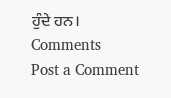ਹੁੰਦੇ ਹਨ।
Comments
Post a Comment